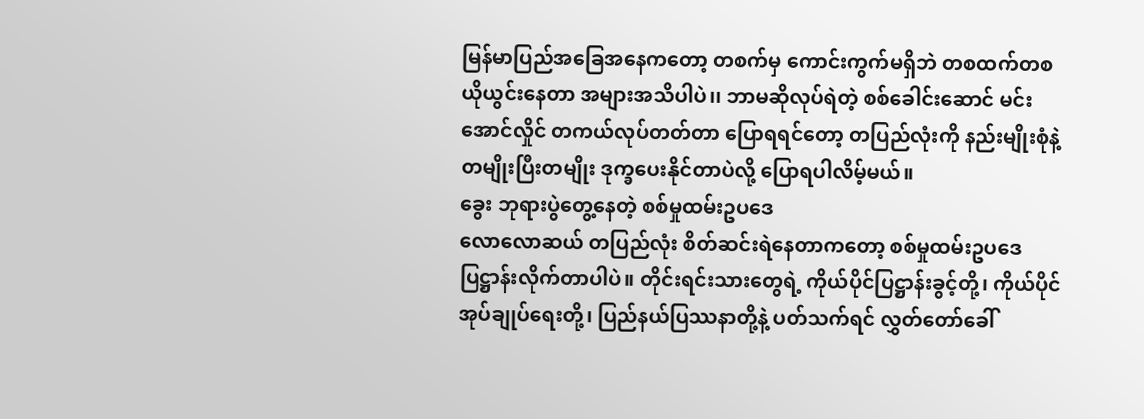မြန်မာပြည်အခြေအနေကတော့ တစက်မှ ကောင်းကွက်မရှိဘဲ တစထက်တစ ယိုယွင်းနေတာ အများအသိပါပဲ၊၊ ဘာမဆိုလုပ်ရဲတဲ့ စစ်ခေါင်းဆောင် မင်းအောင်လှိုင် တကယ်လုပ်တတ်တာ ပြောရရင်တော့ တပြည်လုံးကို နည်းမျိုးစုံနဲ့ တမျိုးပြီးတမျိုး ဒုက္ခပေးနိုင်တာပဲလို့ ပြောရပါလိမ့်မယ်။
ခွေး ဘုရားပွဲတွေ့နေတဲ့ စစ်မှုထမ်းဥပဒေ
လောလောဆယ် တပြည်လုံး စိတ်ဆင်းရဲနေတာကတော့ စစ်မှုထမ်းဥပဒေ ပြဋ္ဌာန်းလိုက်တာပါပဲ။ တိုင်းရင်းသားတွေရဲ့ ကိုယ်ပိုင်ပြဋ္ဌာန်းခွင့်တို့၊ ကိုယ်ပိုင်အုပ်ချုပ်ရေးတို့၊ ပြည်နယ်ပြဿနာတို့နဲ့ ပတ်သက်ရင် လွှတ်တော်ခေါ်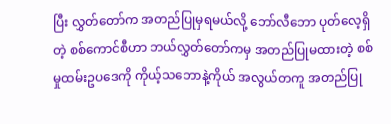ပြီး လွှတ်တော်က အတည်ပြုမှရမယ်လို့ ဘော်လီဘော ပုတ်လေ့ရှိတဲ့ စစ်ကောင်စီဟာ ဘယ်လွှတ်တော်ကမှ အတည်ပြုမထားတဲ့ စစ်မှုထမ်းဥပဒေကို ကိုယ့်သဘောနဲ့ကိုယ် အလွယ်တကူ အတည်ပြု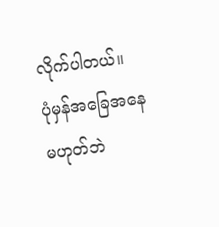လိုက်ပါတယ်။
ပုံမှန်အခြေအနေ မဟုတ်ဘဲ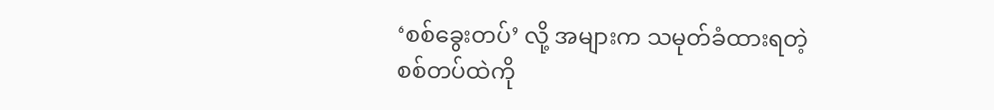‘စစ်ခွေးတပ်’ လို့ အများက သမုတ်ခံထားရတဲ့ စစ်တပ်ထဲကို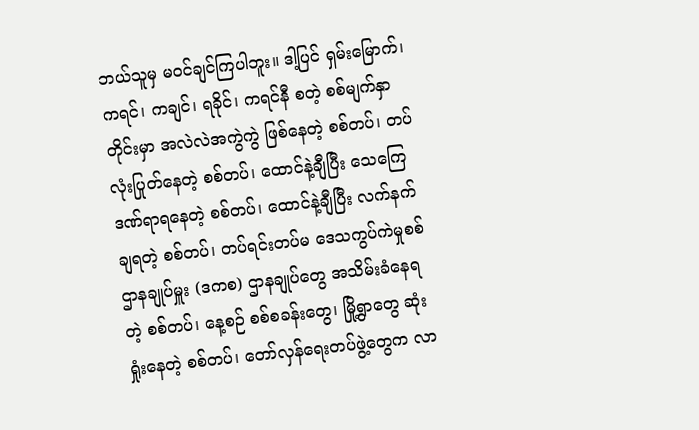ဘယ်သူမှ မဝင်ချင်ကြပါဘူး။ ဒါ့ပြင် ရှမ်းမြောက်၊ ကရင်၊ ကချင်၊ ရခိုင်၊ ကရင်နီ စတဲ့ စစ်မျက်နှာတိုင်းမှာ အလဲလဲအကွဲကွဲ ဖြစ်နေတဲ့ စစ်တပ်၊ တပ်လုံးပြုတ်နေတဲ့ စစ်တပ်၊ ထောင်နဲ့ချီပြီး သေကြေဒဏ်ရာရနေတဲ့ စစ်တပ်၊ ထောင်နဲ့ချီပြီး လက်နက်ချရတဲ့ စစ်တပ်၊ တပ်ရင်းတပ်မ ဒေသကွပ်ကဲမှုစစ်ဌာနချုပ်မှူး (ဒကစ) ဌာနချုပ်တွေ အသိမ်းခံနေရတဲ့ စစ်တပ်၊ နေ့စဉ် စစ်စခန်းတွေ၊ မြို့ရွာတွေ ဆုံးရှုံးနေတဲ့ စစ်တပ်၊ တော်လှန်ရေးတပ်ဖွဲ့တွေက လာ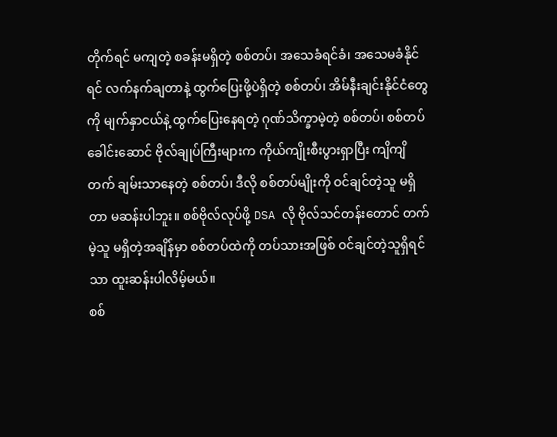တိုက်ရင် မကျတဲ့ စခန်းမရှိတဲ့ စစ်တပ်၊ အသေခံရင်ခံ၊ အသေမခံနိုင်ရင် လက်နက်ချတာနဲ့ ထွက်ပြေးဖို့ပဲရှိတဲ့ စစ်တပ်၊ အိမ်နီးချင်းနိုင်ငံတွေကို မျက်နှာငယ်နဲ့ ထွက်ပြေးနေရတဲ့ ဂုဏ်သိက္ခာမဲ့တဲ့ စစ်တပ်၊ စစ်တပ်ခေါင်းဆောင် ဗိုလ်ချုပ်ကြီးများက ကိုယ်ကျိုးစီးပွားရှာပြီး ကျိကျိတက် ချမ်းသာနေတဲ့ စစ်တပ်၊ ဒီလို စစ်တပ်မျိုးကို ဝင်ချင်တဲ့သူ မရှိတာ မဆန်းပါဘူး။ စစ်ဗိုလ်လုပ်ဖို့ DSA လို ဗိုလ်သင်တန်းတောင် တက်မဲ့သူ မရှိတဲ့အချိန်မှာ စစ်တပ်ထဲကို တပ်သားအဖြစ် ဝင်ချင်တဲ့သူရှိရင်သာ ထူးဆန်းပါလိမ့်မယ်။
စစ်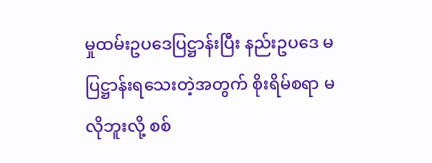မှုထမ်းဥပဒေပြဋ္ဌာန်းပြီး နည်းဥပဒေ မပြဋ္ဌာန်းရသေးတဲ့အတွက် စိုးရိမ်စရာ မလိုဘူးလို့ စစ်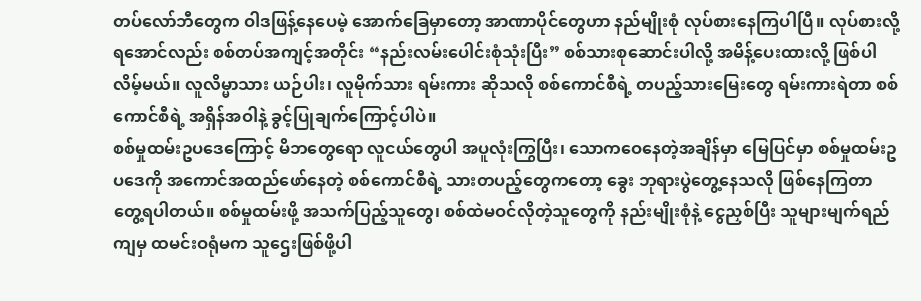တပ်လော်ဘီတွေက ဝါဒဖြန့်နေပေမဲ့ အောက်ခြေမှာတော့ အာဏာပိုင်တွေဟာ နည်မျိုးစုံ လုပ်စားနေကြပါပြီ။ လုပ်စားလို့ ရအောင်လည်း စစ်တပ်အကျင့်အတိုင်း “နည်းလမ်းပေါင်းစုံသုံးပြီး” စစ်သားစုဆောင်းပါလို့ အမိန့်ပေးထားလို့ ဖြစ်ပါလိမ့်မယ်။ လူလိမ္မာသား ယဉ်ပါး၊ လူမိုက်သား ရမ်းကား ဆိုသလို စစ်ကောင်စီရဲ့ တပည့်သားမြေးတွေ ရမ်းကားရဲတာ စစ်ကောင်စီရဲ့ အရှိန်အဝါနဲ့ ခွင့်ပြုချက်ကြောင့်ပါပဲ။
စစ်မှုထမ်းဥပဒေကြောင့် မိဘတွေရော လူငယ်တွေပါ အပူလုံးကြွပြီး၊ သောကဝေနေတဲ့အချိန်မှာ မြေပြင်မှာ စစ်မှုထမ်းဥပဒေကို အကောင်အထည်ဖော်နေတဲ့ စစ်ကောင်စီရဲ့ သားတပည့်တွေကတော့ ခွေး ဘုရားပွဲတွေ့နေသလို ဖြစ်နေကြတာ တွေ့ရပါတယ်။ စစ်မှုထမ်းဖို့ အသက်ပြည့်သူတွေ၊ စစ်ထဲမဝင်လိုတဲ့သူတွေကို နည်းမျိုးစုံနဲ့ ငွေညှစ်ပြီး သူများမျက်ရည်ကျမှ ထမင်းဝရုံမက သူဌေးဖြစ်ဖို့ပါ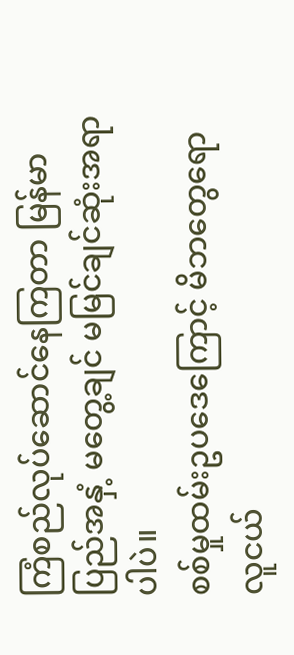ကြံစည်လုပ်ဆောင်နေကြတာ မြန်မာပြည်အနှံ့ မတွေ့ချင် မမြင်ချင်ဆုံးအရာပါပဲ။
စစ်မှုထမ်းဥပဒေကြောင့် မိဘတွေရော လူငယ်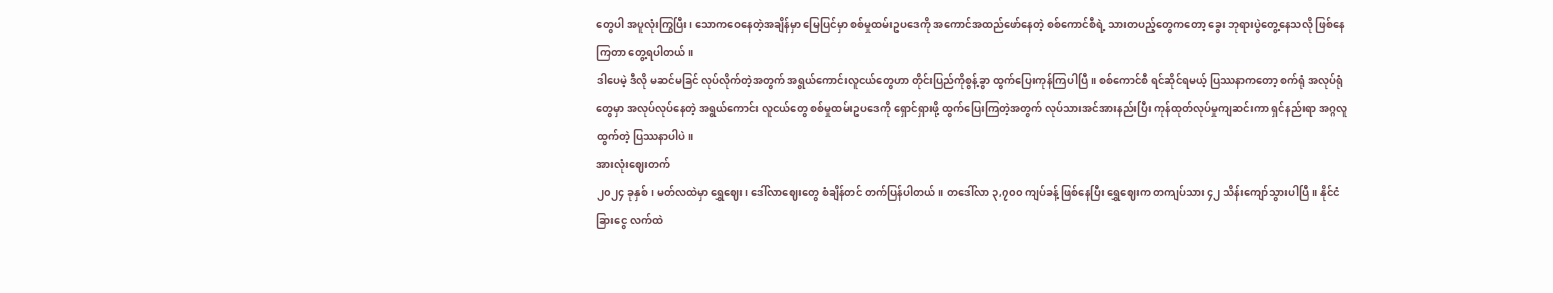တွေပါ အပူလုံးကြွပြီး၊ သောကဝေနေတဲ့အချိန်မှာ မြေပြင်မှာ စစ်မှုထမ်းဥပဒေကို အကောင်အထည်ဖော်နေတဲ့ စစ်ကောင်စီရဲ့ သားတပည့်တွေကတော့ ခွေး ဘုရားပွဲတွေ့နေသလို ဖြစ်နေကြတာ တွေ့ရပါတယ်။
ဒါပေမဲ့ ဒီလို မဆင်မခြင် လုပ်လိုက်တဲ့အတွက် အရွယ်ကောင်းလူငယ်တွေဟာ တိုင်းပြည်ကိုစွန့်ခွာ ထွက်ပြေးကုန်ကြပါပြီ။ စစ်ကောင်စီ ရင်ဆိုင်ရမယ့် ပြဿနာကတော့ စက်ရုံ အလုပ်ရုံတွေမှာ အလုပ်လုပ်နေတဲ့ အရွယ်ကောင်း လူငယ်တွေ စစ်မှုထမ်းဥပဒေကို ရှောင်ရှားဖို့ ထွက်ပြေးကြတဲ့အတွက် လုပ်သားအင်အားနည်းပြီး ကုန်ထုတ်လုပ်မှုကျဆင်းကာ ရှင်နည်းရာ အဂ္ဂလူထွက်တဲ့ ပြဿနာပါပဲ။
အားလုံးဈေးတက်
၂၀၂၄ ခုနှစ်၊ မတ်လထဲမှာ ရွှေဈေး၊ ဒေါ်လာဈေးတွေ စံချိန်တင် တက်ပြန်ပါတယ်။ တဒေါ်လာ ၃,၇၀၀ ကျပ်ခန့် ဖြစ်နေပြီး ရွှေဈေးက တကျပ်သား ၄၂ သိန်းကျော်သွားပါပြီ။ နိုင်ငံခြားငွေ လက်ထဲ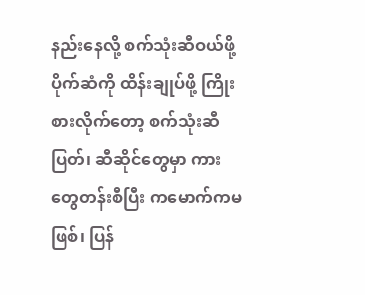နည်းနေလို့ စက်သုံးဆီဝယ်ဖို့ ပိုက်ဆံကို ထိန်းချုပ်ဖို့ ကြိုးစားလိုက်တော့ စက်သုံးဆီပြတ်၊ ဆီဆိုင်တွေမှာ ကားတွေတန်းစီပြီး ကမောက်ကမဖြစ်၊ ပြန်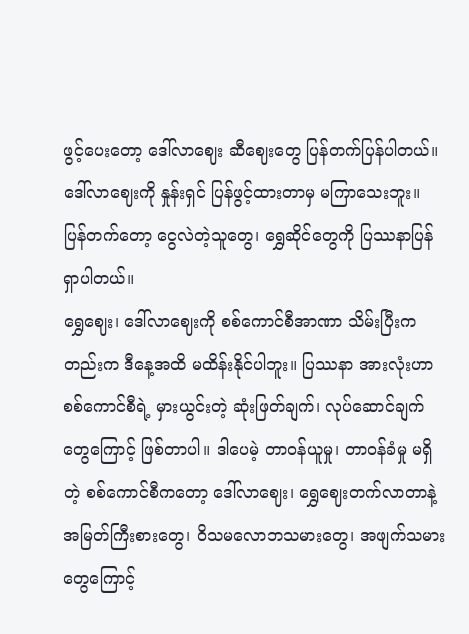ဖွင့်ပေးတော့ ဒေါ်လာဈေး ဆီဈေးတွေ ပြန်တက်ပြန်ပါတယ်။ ဒေါ်လာဈေးကို နှုန်းရှင် ပြန်ဖွင့်ထားတာမှ မကြာသေးဘူး။ ပြန်တက်တော့ ငွေလဲတဲ့သူတွေ၊ ရွှေဆိုင်တွေကို ပြဿနာပြန်ရှာပါတယ်။
ရွှေဈေး၊ ဒေါ်လာဈေးကို စစ်ကောင်စီအာဏာ သိမ်းပြီးကတည်းက ဒီနေ့အထိ မထိန်းနိုင်ပါဘူး။ ပြဿနာ အားလုံးဟာ စစ်ကောင်စီရဲ့ မှားယွင်းတဲ့ ဆုံးဖြတ်ချက်၊ လုပ်ဆောင်ချက်တွေကြောင့် ဖြစ်တာပါ။ ဒါပေမဲ့ တာဝန်ယူမှု၊ တာဝန်ခံမှု မရှိတဲ့ စစ်ကောင်စီကတော့ ဒေါ်လာဈေး၊ ရွှေဈေးတက်လာတာနဲ့ အမြတ်ကြီးစားတွေ၊ ဝိသမလောဘသမားတွေ၊ အဖျက်သမားတွေကြောင့်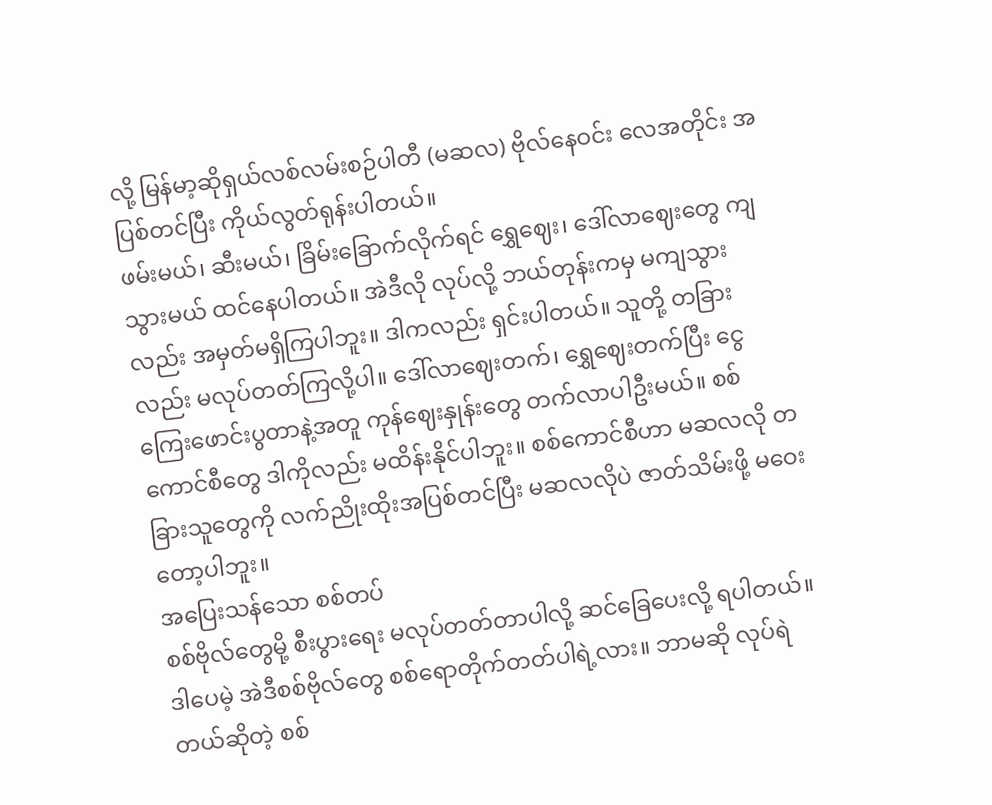လို့ မြန်မာ့ဆိုရှယ်လစ်လမ်းစဉ်ပါတီ (မဆလ) ဗိုလ်နေဝင်း လေအတိုင်း အပြစ်တင်ပြီး ကိုယ်လွတ်ရုန်းပါတယ်။
ဖမ်းမယ်၊ ဆီးမယ်၊ ခြိမ်းခြောက်လိုက်ရင် ရွှေဈေး၊ ဒေါ်လာဈေးတွေ ကျသွားမယ် ထင်နေပါတယ်။ အဲဒီလို လုပ်လို့ ဘယ်တုန်းကမှ မကျသွားလည်း အမှတ်မရှိကြပါဘူး။ ဒါကလည်း ရှင်းပါတယ်။ သူတို့ တခြားလည်း မလုပ်တတ်ကြလို့ပါ။ ဒေါ်လာဈေးတက်၊ ရွှေဈေးတက်ပြီး ငွေကြေးဖောင်းပွတာနဲ့အတူ ကုန်ဈေးနှုန်းတွေ တက်လာပါဦးမယ်။ စစ်ကောင်စီတွေ ဒါကိုလည်း မထိန်းနိုင်ပါဘူး။ စစ်ကောင်စီဟာ မဆလလို တခြားသူတွေကို လက်ညိုးထိုးအပြစ်တင်ပြီး မဆလလိုပဲ ဇာတ်သိမ်းဖို့ မဝေးတော့ပါဘူး။
အပြေးသန်သော စစ်တပ်
စစ်ဗိုလ်တွေမို့ စီးပွားရေး မလုပ်တတ်တာပါလို့ ဆင်ခြေပေးလို့ ရပါတယ်။ ဒါပေမဲ့ အဲဒီစစ်ဗိုလ်တွေ စစ်ရောတိုက်တတ်ပါရဲ့လား။ ဘာမဆို လုပ်ရဲတယ်ဆိုတဲ့ စစ်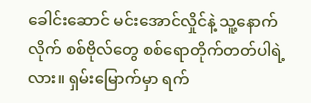ခေါင်းဆောင် မင်းအောင်လှိုင်နဲ့ သူ့နောက်လိုက် စစ်ဗိုလ်တွေ စစ်ရောတိုက်တတ်ပါရဲ့လား။ ရှမ်းမြောက်မှာ ရက်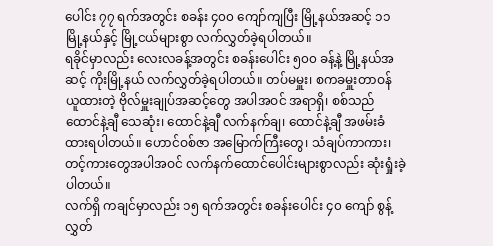ပေါင်း ၇၇ ရက်အတွင်း စခန်း ၄၀၀ ကျော်ကျပြီး မြို့နယ်အဆင့် ၁၁ မြို့နယ်နှင့် မြို့ငယ်များစွာ လက်လွှတ်ခဲ့ရပါတယ်။
ရခိုင်မှာလည်း လေးလခန့်အတွင်း စခန်းပေါင်း ၅၀၀ ခန့်နဲ့ မြို့နယ်အဆင့် ကိုးမြို့နယ် လက်လွှတ်ခဲ့ရပါတယ်။ တပ်မမှူး၊ စကခမှူးတာဝန် ယူထားတဲ့ ဗိုလ်မှူးချုပ်အဆင့်တွေ အပါအဝင် အရာရှိ၊ စစ်သည် ထောင်နဲ့ချီ သေဆုံး၊ ထောင်နဲ့ချီ လက်နက်ချ၊ ထောင်နဲ့ချီ အဖမ်းခံထားရပါတယ်။ ဟောင်ဝစ်ဇာ အမြောက်ကြီးတွေ၊ သံချပ်ကာကား၊ တင့်ကားတွေအပါအဝင် လက်နက်ထောင်ပေါင်းများစွာလည်း ဆုံးရှုံးခဲ့ပါတယ်။
လက်ရှိ ကချင်မှာလည်း ၁၅ ရက်အတွင်း စခန်းပေါင်း ၄၀ ကျော် စွန့်လွှတ်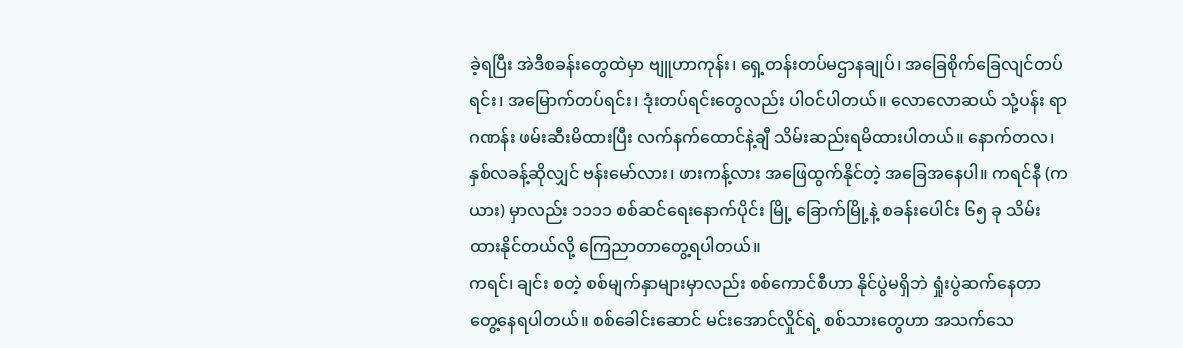ခဲ့ရပြီး အဲဒီစခန်းတွေထဲမှာ ဗျူဟာကုန်း၊ ရှေ့တန်းတပ်မဌာနချုပ်၊ အခြေစိုက်ခြေလျင်တပ်ရင်း၊ အမြောက်တပ်ရင်း၊ ဒုံးတပ်ရင်းတွေလည်း ပါဝင်ပါတယ်။ လောလောဆယ် သုံ့ပန်း ရာဂဏန်း ဖမ်းဆီးမိထားပြီး လက်နက်ထောင်နဲ့ချီ သိမ်းဆည်းရမိထားပါတယ်။ နောက်တလ၊ နှစ်လခန့်ဆိုလျှင် ဗန်းမော်လား၊ ဖားကန့်လား အဖြေထွက်နိုင်တဲ့ အခြေအနေပါ။ ကရင်နီ (ကယား) မှာလည်း ၁၁၁၁ စစ်ဆင်ရေးနောက်ပိုင်း မြို့ ခြောက်မြို့နဲ့ စခန်းပေါင်း ၆၅ ခု သိမ်းထားနိုင်တယ်လို့ ကြေညာတာတွေ့ရပါတယ်။
ကရင်၊ ချင်း စတဲ့ စစ်မျက်နှာများမှာလည်း စစ်ကောင်စီဟာ နိုင်ပွဲမရှိဘဲ ရှုံးပွဲဆက်နေတာ တွေ့နေရပါတယ်။ စစ်ခေါင်းဆောင် မင်းအောင်လှိုင်ရဲ့ စစ်သားတွေဟာ အသက်သေ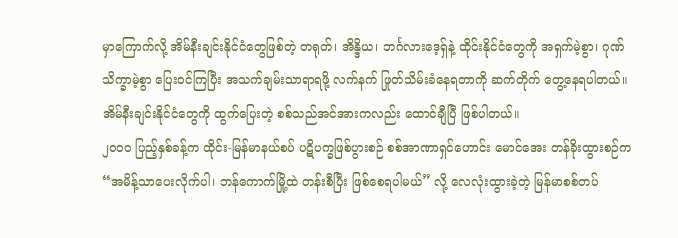မှာကြောက်လို့ အိမ်နီးချင်းနိုင်ငံတွေဖြစ်တဲ့ တရုတ်၊ အိန္ဒိယ၊ ဘင်္ဂလားဒေ့ရှ်နဲ့ ထိုင်းနိုင်ငံတွေကို အရှက်မဲ့စွာ၊ ဂုဏ်သိက္ခာမဲ့စွာ ပြေးဝင်ကြပြီး အသက်ချမ်းသာရာရဖို့ လက်နက် ဖြုတ်သိမ်းခံနေရတာကို ဆက်တိုက် တွေ့နေရပါတယ်။ အိမ်နီးချင်းနိုင်ငံတွေကို ထွက်ပြေးတဲ့ စစ်သည်အင်အားကလည်း ထောင်ချီပြီ ဖြစ်ပါတယ်။
၂၀၀၀ ပြည့်နှစ်ခန့်က ထိုင်း-မြန်မာနယ်စပ် ပဋိပက္ခဖြစ်ပွားစဉ် စစ်အာဏာရှင်ဟောင်း မောင်အေး တန်ခိုးထွားစဉ်က “အမိန့်သာပေးလိုက်ပါ၊ ဘန်ကောက်မြို့ထဲ တန်းစီပြီး ဖြစ်စေရပါမယ်” လို့ လေလုံးထွားခဲ့တဲ့ မြန်မာစစ်တပ်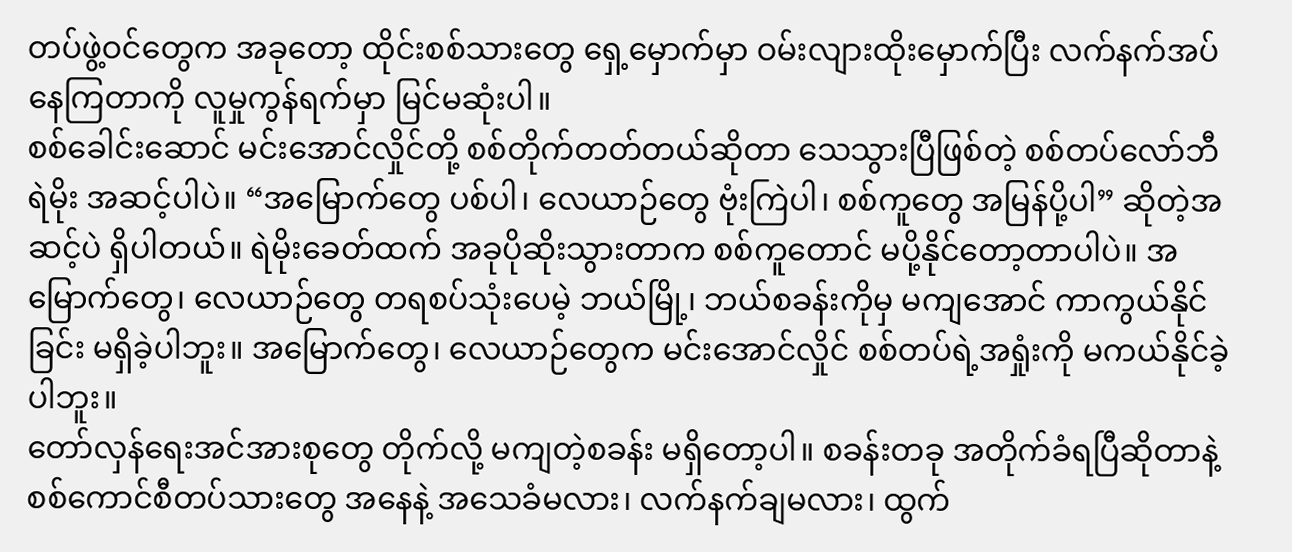တပ်ဖွဲ့ဝင်တွေက အခုတော့ ထိုင်းစစ်သားတွေ ရှေ့မှောက်မှာ ဝမ်းလျားထိုးမှောက်ပြီး လက်နက်အပ်နေကြတာကို လူမှုကွန်ရက်မှာ မြင်မဆုံးပါ။
စစ်ခေါင်းဆောင် မင်းအောင်လှိုင်တို့ စစ်တိုက်တတ်တယ်ဆိုတာ သေသွားပြီဖြစ်တဲ့ စစ်တပ်လော်ဘီ ရဲမိုး အဆင့်ပါပဲ။ “အမြောက်တွေ ပစ်ပါ၊ လေယာဉ်တွေ ဗုံးကြဲပါ၊ စစ်ကူတွေ အမြန်ပို့ပါ” ဆိုတဲ့အဆင့်ပဲ ရှိပါတယ်။ ရဲမိုးခေတ်ထက် အခုပိုဆိုးသွားတာက စစ်ကူတောင် မပို့နိုင်တော့တာပါပဲ။ အမြောက်တွေ၊ လေယာဉ်တွေ တရစပ်သုံးပေမဲ့ ဘယ်မြို့၊ ဘယ်စခန်းကိုမှ မကျအောင် ကာကွယ်နိုင်ခြင်း မရှိခဲ့ပါဘူး။ အမြောက်တွေ၊ လေယာဉ်တွေက မင်းအောင်လှိုင် စစ်တပ်ရဲ့အရှုံးကို မကယ်နိုင်ခဲ့ပါဘူး။
တော်လှန်ရေးအင်အားစုတွေ တိုက်လို့ မကျတဲ့စခန်း မရှိတော့ပါ။ စခန်းတခု အတိုက်ခံရပြီဆိုတာနဲ့ စစ်ကောင်စီတပ်သားတွေ အနေနဲ့ အသေခံမလား၊ လက်နက်ချမလား၊ ထွက်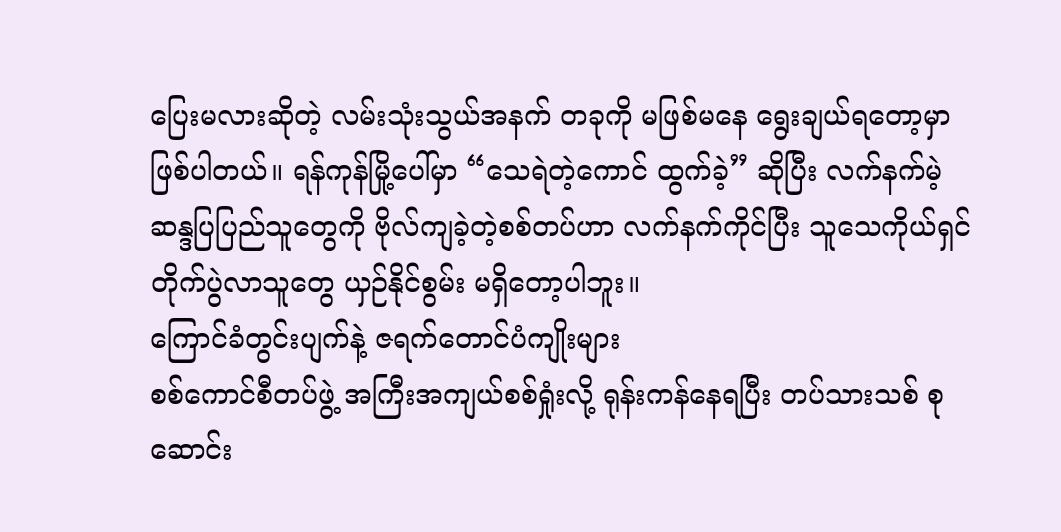ပြေးမလားဆိုတဲ့ လမ်းသုံးသွယ်အနက် တခုကို မဖြစ်မနေ ရွေးချယ်ရတော့မှာ ဖြစ်ပါတယ်။ ရန်ကုန်မြို့ပေါ်မှာ “သေရဲတဲ့ကောင် ထွက်ခဲ့” ဆိုပြီး လက်နက်မဲ့ ဆန္ဒပြပြည်သူတွေကို ဗိုလ်ကျခဲ့တဲ့စစ်တပ်ဟာ လက်နက်ကိုင်ပြီး သူသေကိုယ်ရှင် တိုက်ပွဲလာသူတွေ ယှဉ်နိုင်စွမ်း မရှိတော့ပါဘူး။
ကြောင်ခံတွင်းပျက်နဲ့ ဇရက်တောင်ပံကျိုးများ
စစ်ကောင်စီတပ်ဖွဲ့ အကြီးအကျယ်စစ်ရှုံးလို့ ရုန်းကန်နေရပြီး တပ်သားသစ် စုဆောင်း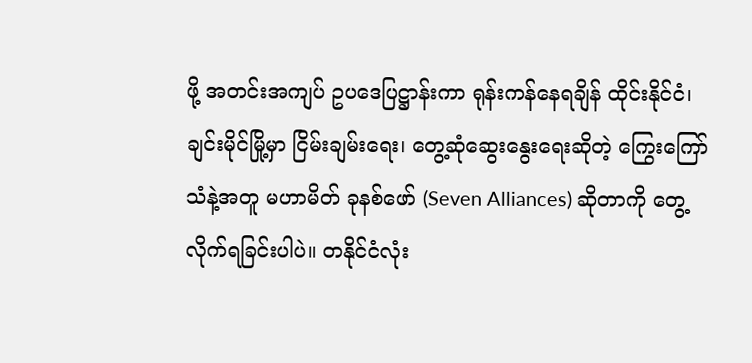ဖို့ အတင်းအကျပ် ဥပဒေပြဋ္ဌာန်းကာ ရုန်းကန်နေရချိန် ထိုင်းနိုင်ငံ၊ ချင်းမိုင်မြို့မှာ ငြိမ်းချမ်းရေး၊ တွေ့ဆုံဆွေးနွေးရေးဆိုတဲ့ ကြွေးကြော်သံနဲ့အတူ မဟာမိတ် ခုနစ်ဖော် (Seven Alliances) ဆိုတာကို တွေ့လိုက်ရခြင်းပါပဲ။ တနိုင်ငံလုံး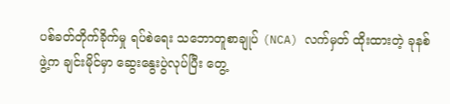ပစ်ခတ်တိုက်ခိုက်မှု ရပ်စဲရေး သဘောတူစာချုပ် (NCA) လက်မှတ် ထိုးထားတဲ့ ခုနစ်ဖွဲ့က ချင်းမိုင်မှာ ဆွေးနွေးပွဲလုပ်ပြီး တွေ့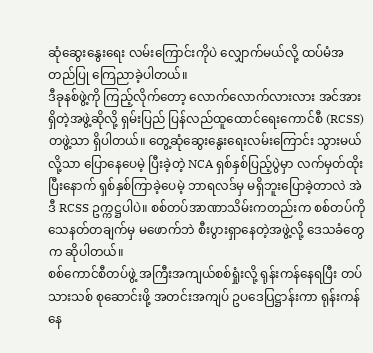ဆုံဆွေးနွေးရေး လမ်းကြောင်းကိုပဲ လျှောက်မယ်လို့ ထပ်မံအတည်ပြု ကြေညာခဲ့ပါတယ်။
ဒီခုနစ်ဖွဲ့ကို ကြည့်လိုက်တော့ လောက်လောက်လားလား အင်အားရှိတဲ့အဖွဲ့ဆိုလို့ ရှမ်းပြည် ပြန်လည်ထူထောင်ရေးကောင်စီ (RCSS) တဖွဲ့သာ ရှိပါတယ်။ တွေ့ဆုံဆွေးနွေးရေးလမ်းကြောင်း သွားမယ်လို့သာ ပြောနေပေမဲ့ ပြီးခဲ့တဲ့ NCA ရှစ်နှစ်ပြည့်ပွဲမှာ လက်မှတ်ထိုးပြီးနောက် ရှစ်နှစ်ကြာခဲ့ပေမဲ့ ဘာရလဒ်မှ မရှိဘူးပြောခဲ့တာလဲ အဲဒီ RCSS ဥက္ကဋ္ဌပါပဲ။ စစ်တပ်အာဏာသိမ်းကတည်းက စစ်တပ်ကို သေနတ်တချက်မှ မဖောက်ဘဲ စီးပွားရှာနေတဲ့အဖွဲ့လို့ ဒေသခံတွေက ဆိုပါတယ်။
စစ်ကောင်စီတပ်ဖွဲ့ အကြီးအကျယ်စစ်ရှုံးလို့ ရုန်းကန်နေရပြီး တပ်သားသစ် စုဆောင်းဖို့ အတင်းအကျပ် ဥပဒေပြဋ္ဌာန်းကာ ရုန်းကန်နေ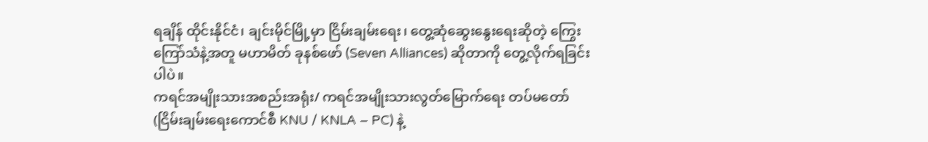ရချိန် ထိုင်းနိုင်ငံ၊ ချင်းမိုင်မြို့မှာ ငြိမ်းချမ်းရေး၊ တွေ့ဆုံဆွေးနွေးရေးဆိုတဲ့ ကြွေးကြော်သံနဲ့အတူ မဟာမိတ် ခုနစ်ဖော် (Seven Alliances) ဆိုတာကို တွေ့လိုက်ရခြင်းပါပဲ။
ကရင်အမျိုးသားအစည်းအရုံး/ ကရင်အမျိုးသားလွတ်မြောက်ရေး တပ်မတော် (ငြိမ်းချမ်းရေးကောင်စီ KNU / KNLA – PC) နဲ့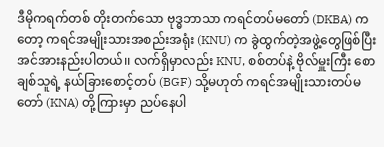ဒီမိုကရက်တစ် တိုးတက်သော ဗုဒ္ဓဘာသာ ကရင်တပ်မတော် (DKBA) ကတော့ ကရင်အမျိုးသားအစည်းအရုံး (KNU) က ခွဲထွက်တဲ့အဖွဲ့တွေဖြစ်ပြီး အင်အားနည်းပါတယ်၊၊ လက်ရှိမှာလည်း KNU, စစ်တပ်နဲ့ ဗိုလ်မှူးကြီး စောချစ်သူရဲ့ နယ်ခြားစောင့်တပ် (BGF) သို့မဟုတ် ကရင်အမျိုးသားတပ်မတော် (KNA) တို့ကြားမှာ ညပ်နေပါ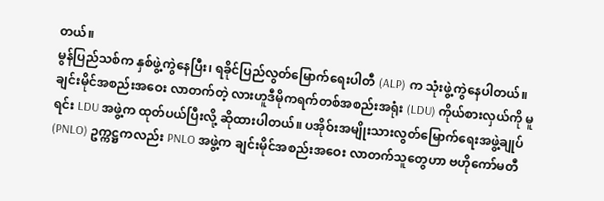တယ်။
မွန်ပြည်သစ်က နှစ်ဖွဲ့ကွဲနေပြီး၊ ရခိုင်ပြည်လွတ်မြောက်ရေးပါတီ (ALP) က သုံးဖွဲ့ကွဲနေပါတယ်။ ချင်းမိုင်အစည်းအဝေး လာတက်တဲ့ လားဟူဒီမိုကရက်တစ်အစည်းအရုံး (LDU) ကိုယ်စားလှယ်ကို မူရင်း LDU အဖွဲ့က ထုတ်ပယ်ပြီးလို့ ဆိုထားပါတယ်။ ပအိုဝ်းအမျိုးသားလွတ်မြောက်ရေးအဖွဲ့ချုပ် (PNLO) ဥက္ကဋ္ဌကလည်း PNLO အဖွဲ့က ချင်းမိုင်အစည်းအဝေး လာတက်သူတွေဟာ ဗဟိုကော်မတီ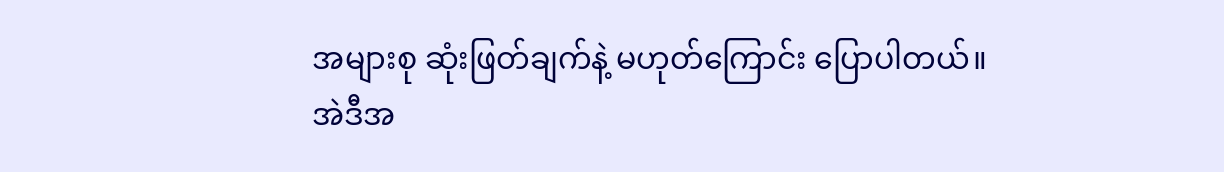အများစု ဆုံးဖြတ်ချက်နဲ့ မဟုတ်ကြောင်း ပြောပါတယ်။
အဲဒီအ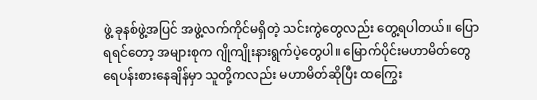ဖွဲ့ ခုနစ်ဖွဲ့အပြင် အဖွဲ့လက်ကိုင်မရှိတဲ့ သင်းကွဲတွေလည်း တွေ့ရပါတယ်။ ပြောရရင်တော့ အများစုက ဂျိုကျိုးနားရွက်ပဲ့တွေပါ။ မြောက်ပိုင်းမဟာမိတ်တွေ ရေပန်းစားနေချိန်မှာ သူတို့ကလည်း မဟာမိတ်ဆိုပြီး ထကြွေး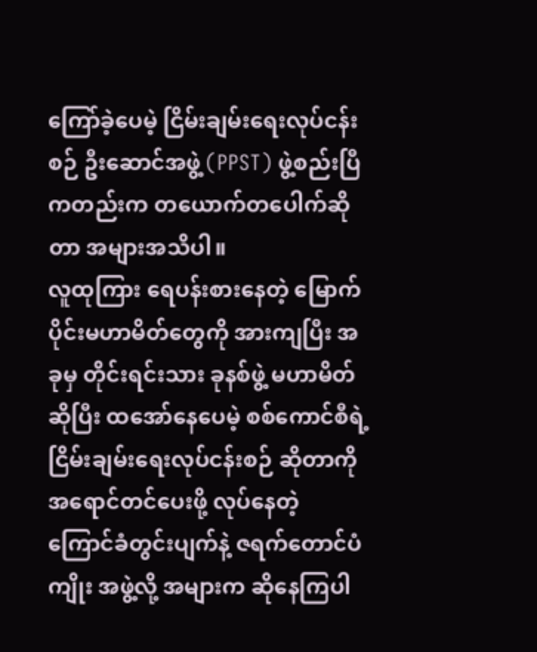ကြော်ခဲ့ပေမဲ့ ငြိမ်းချမ်းရေးလုပ်ငန်းစဉ် ဦးဆောင်အဖွဲ့ (PPST) ဖွဲ့စည်းပြီကတည်းက တယောက်တပေါက်ဆိုတာ အများအသိပါ။
လူထုကြား ရေပန်းစားနေတဲ့ မြောက်ပိုင်းမဟာမိတ်တွေကို အားကျပြီး အခုမှ တိုင်းရင်းသား ခုနစ်ဖွဲ့ မဟာမိတ်ဆိုပြီး ထအော်နေပေမဲ့ စစ်ကောင်စီရဲ့ ငြိမ်းချမ်းရေးလုပ်ငန်းစဉ် ဆိုတာကို အရောင်တင်ပေးဖို့ လုပ်နေတဲ့ ကြောင်ခံတွင်းပျက်နဲ့ ဇရက်တောင်ပံကျိုး အဖွဲ့လို့ အများက ဆိုနေကြပါ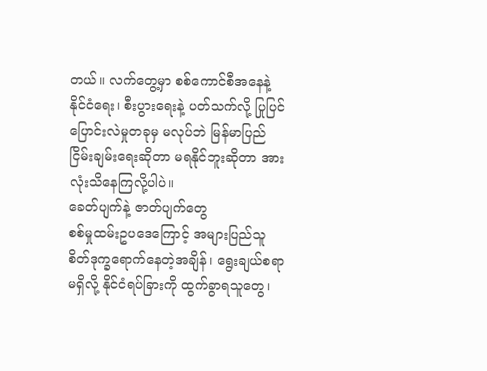တယ်။ လက်တွေ့မှာ စစ်ကောင်စီအနေနဲ့ နိုင်ငံရေး၊ စီးပွားရေးနဲ့ ပတ်သက်လို့ ပြုပြင်ပြောင်းလဲမှုတခုမှ မလုပ်ဘဲ မြန်မာပြည်ငြိမ်းချမ်းရေးဆိုတာ မရနိုင်ဘူးဆိုတာ အားလုံးသိနေကြလို့ပါပဲ။
ခေတ်ပျက်နဲ့ ဇာတ်ပျက်တွေ
စစ်မှုထမ်းဥပဒေကြောင့် အများပြည်သူ စိတ်ဒုက္ခရောက်နေတဲ့အချိန်၊ ရွေးချယ်စရာမရှိလို့ နိုင်ငံရပ်ခြားကို ထွက်ခွာရသူတွေ၊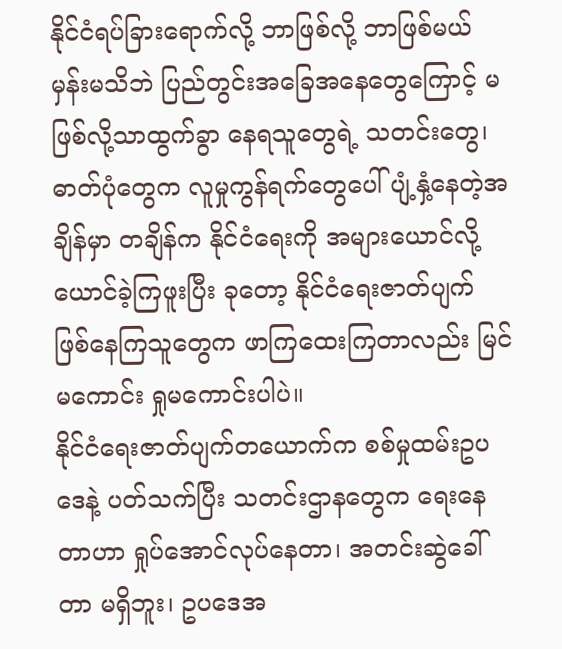နိုင်ငံရပ်ခြားရောက်လို့ ဘာဖြစ်လို့ ဘာဖြစ်မယ်မှန်းမသိဘဲ ပြည်တွင်းအခြေအနေတွေကြောင့် မဖြစ်လို့သာထွက်ခွာ နေရသူတွေရဲ့ သတင်းတွေ၊ ဓာတ်ပုံတွေက လူမှုကွန်ရက်တွေပေါ် ပျံ့နှံ့နေတဲ့အချိန်မှာ တချိန်က နိုင်ငံရေးကို အများယောင်လို့ယောင်ခဲ့ကြဖူးပြီး ခုတော့ နိုင်ငံရေးဇာတ်ပျက် ဖြစ်နေကြသူတွေက ဖာကြထေးကြတာလည်း မြင်မကောင်း ရှုမကောင်းပါပဲ။
နိုင်ငံရေးဇာတ်ပျက်တယောက်က စစ်မှုထမ်းဥပဒေနဲ့ ပတ်သက်ပြီး သတင်းဌာနတွေက ရေးနေတာဟာ ရှုပ်အောင်လုပ်နေတာ၊ အတင်းဆွဲခေါ်တာ မရှိဘူး၊ ဥပဒေအ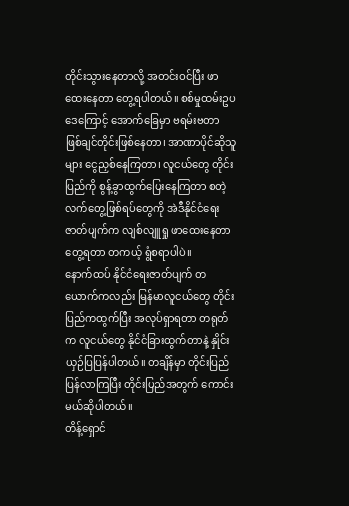တိုင်းသွားနေတာလို့ အတင်းဝင်ပြီး ဖာထေးနေတာ တွေ့ရပါတယ်။ စစ်မှုထမ်းဥပဒေကြောင့် အောက်ခြေမှာ ဗရမ်းဗတာ ဖြစ်ချင်တိုင်းဖြစ်နေတာ၊ အာဏာပိုင်ဆိုသူများ ငွေညှစ်နေကြတာ၊ လူငယ်တွေ တိုင်းပြည်ကို စွန့်ခွာထွက်ပြေးနေကြတာ စတဲ့ လက်တွေ့ဖြစ်ရပ်တွေကို အဲဒီနိုင်ငံရေးဇာတ်ပျက်က လျစ်လျူရှု ဖာထေးနေတာတွေ့ရတာ တကယ့် ရွံစရာပါပဲ။
နောက်ထပ် နိုင်ငံရေးဇာတ်ပျက် တယောက်ကလည်း မြန်မာလူငယ်တွေ တိုင်းပြည်ကထွက်ပြီး အလုပ်ရှာရတာ တရုတ်က လူငယ်တွေ နိုင်ငံခြားထွက်တာနဲ့ နှိုင်းယှဉ်ပြပြန်ပါတယ်။ တချိန်မှာ တိုင်းပြည်ပြန်လာကြပြီး တိုင်းပြည်အတွက် ကောင်းမယ်ဆိုပါတယ်။
တိန့်ရှောင်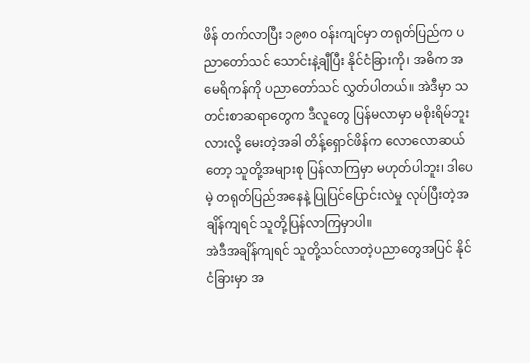ဖိန် တက်လာပြီး ၁၉၈၀ ဝန်းကျင်မှာ တရုတ်ပြည်က ပညာတော်သင် သောင်းနဲ့ချီပြီး နိုင်ငံခြားကို၊ အဓိက အမေရိကန်ကို ပညာတော်သင် လွှတ်ပါတယ်။ အဲဒီမှာ သတင်းစာဆရာတွေက ဒီလူတွေ ပြန်မလာမှာ မစိုးရိမ်ဘူးလားလို့ မေးတဲ့အခါ တိန့်ရှောင်ဖိန်က လောလောဆယ်တော့ သူတို့အများစု ပြန်လာကြမှာ မဟုတ်ပါဘူး၊ ဒါပေမဲ့ တရုတ်ပြည်အနေနဲ့ ပြုပြင်ပြောင်းလဲမှု လုပ်ပြီးတဲ့အချိန်ကျရင် သူတို့ပြန်လာကြမှာပါ။
အဲဒီအချိန်ကျရင် သူတို့သင်လာတဲ့ပညာတွေအပြင် နိုင်ငံခြားမှာ အ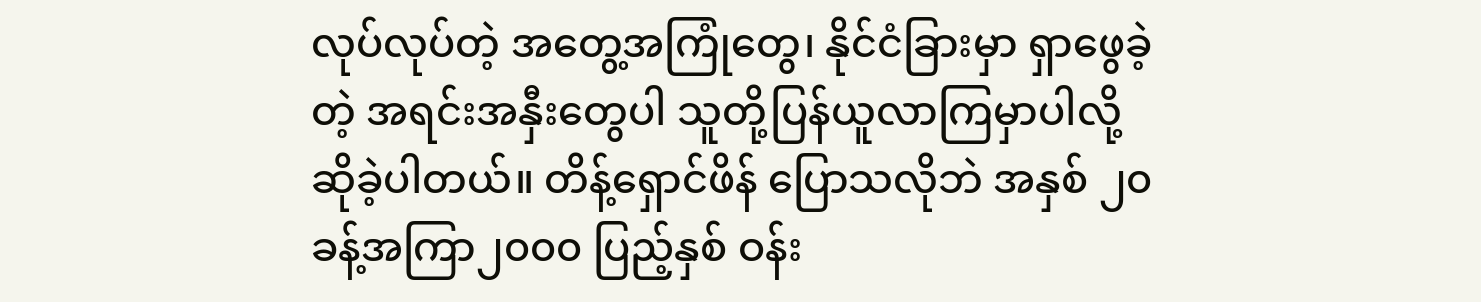လုပ်လုပ်တဲ့ အတွေ့အကြုံတွေ၊ နိုင်ငံခြားမှာ ရှာဖွေခဲ့တဲ့ အရင်းအနှီးတွေပါ သူတို့ပြန်ယူလာကြမှာပါလို့ ဆိုခဲ့ပါတယ်။ တိန့်ရှောင်ဖိန် ပြောသလိုဘဲ အနှစ် ၂၀ ခန့်အကြာ၂၀၀၀ ပြည့်နှစ် ဝန်း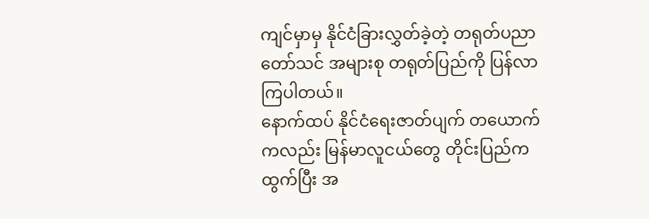ကျင်မှာမှ နိုင်ငံခြားလွှတ်ခဲ့တဲ့ တရုတ်ပညာတော်သင် အများစု တရုတ်ပြည်ကို ပြန်လာကြပါတယ်။
နောက်ထပ် နိုင်ငံရေးဇာတ်ပျက် တယောက်ကလည်း မြန်မာလူငယ်တွေ တိုင်းပြည်ကထွက်ပြီး အ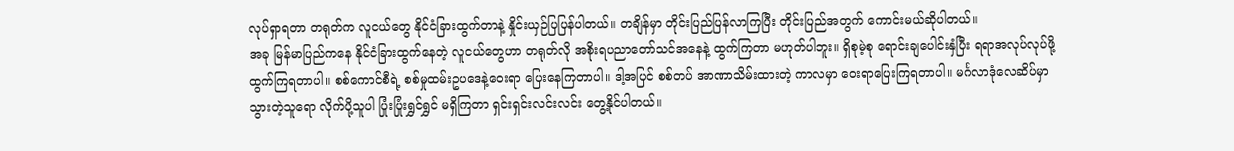လုပ်ရှာရတာ တရုတ်က လူငယ်တွေ နိုင်ငံခြားထွက်တာနဲ့ နှိုင်းယှဉ်ပြပြန်ပါတယ်။ တချိန်မှာ တိုင်းပြည်ပြန်လာကြပြီး တိုင်းပြည်အတွက် ကောင်းမယ်ဆိုပါတယ်။
အခု မြန်မာပြည်ကနေ နိုင်ငံခြားထွက်နေတဲ့ လူငယ်တွေဟာ တရုတ်လို အစိုးရပညာတော်သင်အနေနဲ့ ထွက်ကြတာ မဟုတ်ပါဘူး။ ရှိစုမဲ့စု ရောင်းချပေါင်းနှံပြီး ရရာအလုပ်လုပ်ဖို့ ထွက်ကြရတာပါ။ စစ်ကောင်စီရဲ့ စစ်မှုထမ်းဥပဒေနဲ့ဝေးရာ ပြေးနေကြတာပါ။ ဒါ့အပြင် စစ်တပ် အာဏာသိမ်းထားတဲ့ ကာလမှာ ဝေးရာပြေးကြရတာပါ။ မင်္ဂလာဒုံလေဆိပ်မှာ သွားတဲ့သူရော လိုက်ပို့သူပါ ပြုံးပြုံးရွှင်ရွှင် မရှိကြတာ ရှင်းရှင်းလင်းလင်း တွေ့နိုင်ပါတယ်။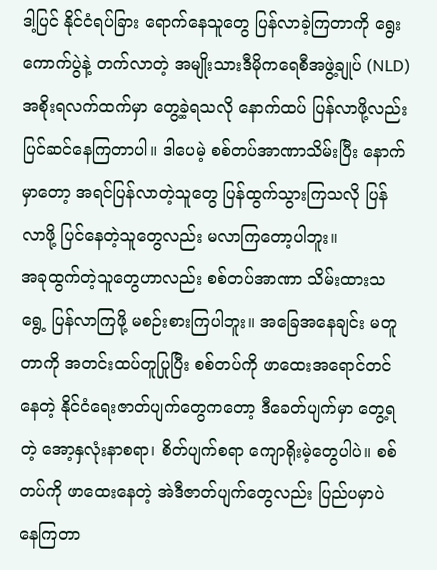ဒါ့ပြင် နိုင်ငံရပ်ခြား ရောက်နေသူတွေ ပြန်လာခဲ့ကြတာကို ရွေးကောက်ပွဲနဲ့ တက်လာတဲ့ အမျိုးသားဒီမိုကရေစီအဖွဲ့ချုပ် (NLD) အစိုးရလက်ထက်မှာ တွေ့ခဲ့ရသလို နောက်ထပ် ပြန်လာဖို့လည်း ပြင်ဆင်နေကြတာပါ။ ဒါပေမဲ့ စစ်တပ်အာဏာသိမ်းပြီး နောက်မှာတော့ အရင်ပြန်လာတဲ့သူတွေ ပြန်ထွက်သွားကြသလို ပြန်လာဖို့ ပြင်နေတဲ့သူတွေလည်း မလာကြတော့ပါဘူး။
အခုထွက်တဲ့သူတွေဟာလည်း စစ်တပ်အာဏာ သိမ်းထားသရွေ့ ပြန်လာကြဖို့ မစဉ်းစားကြပါဘူး။ အခြေအနေချင်း မတူတာကို အတင်းထပ်တူပြုပြီး စစ်တပ်ကို ဖာထေးအရောင်တင်နေတဲ့ နိုင်ငံရေးဇာတ်ပျက်တွေကတော့ ဒီခေတ်ပျက်မှာ တွေ့ရတဲ့ အော့နှလုံးနာစရာ၊ စိတ်ပျက်စရာ ကျောရိုးမဲ့တွေပါပဲ။ စစ်တပ်ကို ဖာထေးနေတဲ့ အဲဒီဇာတ်ပျက်တွေလည်း ပြည်ပမှာပဲ နေကြတာ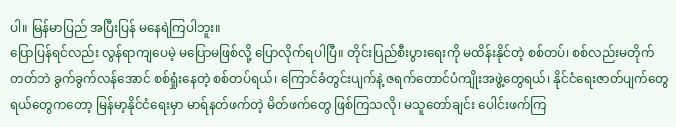ပါ။ မြန်မာပြည် အပြီးပြန် မနေရဲကြပါဘူး။
ပြောပြန်ရင်လည်း လွန်ရာကျပေမဲ့ မပြောမဖြစ်လို့ ပြောလိုက်ရပါပြီ။ တိုင်းပြည်စီးပွားရေးကို မထိန်းနိုင်တဲ့ စစ်တပ်၊ စစ်လည်းမတိုက်တတ်ဘဲ ခွက်ခွက်လန်အောင် စစ်ရှုံးနေတဲ့ စစ်တပ်ရယ်၊ ကြောင်ခံတွင်းပျက်နဲ့ ဇရက်တောင်ပံကျိုးအဖွဲ့တွေရယ်၊ နိုင်ငံရေးဇာတ်ပျက်တွေရယ်တွေကတော့ မြန်မာ့နိုင်ငံရေးမှာ မာရ်နတ်ဖက်တဲ့ မိတ်ဖက်တွေ ဖြစ်ကြသလို၊ မသူတော်ချင်း ပေါင်းဖက်ကြ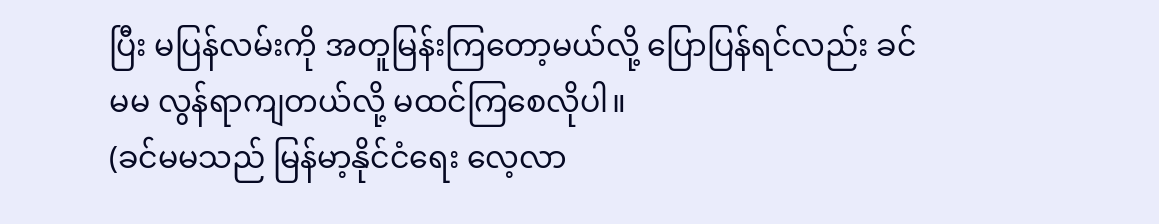ပြီး မပြန်လမ်းကို အတူမြန်းကြတော့မယ်လို့ ပြောပြန်ရင်လည်း ခင်မမ လွန်ရာကျတယ်လို့ မထင်ကြစေလိုပါ။
(ခင်မမသည် မြန်မာ့နိုင်ငံရေး လေ့လာ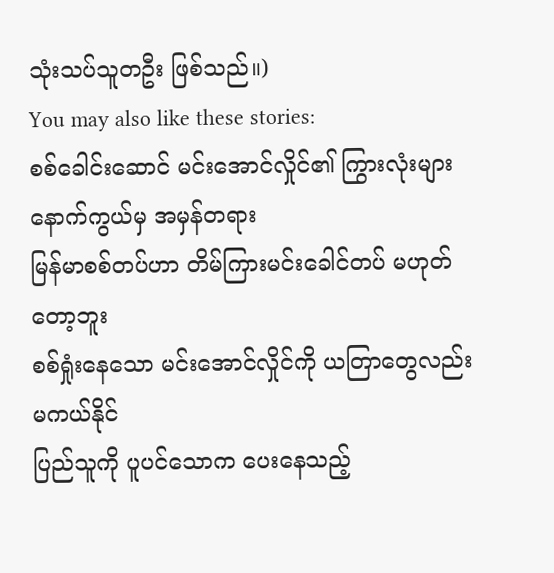သုံးသပ်သူတဦး ဖြစ်သည်။)
You may also like these stories:
စစ်ခေါင်းဆောင် မင်းအောင်လှိုင်၏ ကြွားလုံးများ နောက်ကွယ်မှ အမှန်တရား
မြန်မာစစ်တပ်ဟာ တိမ်ကြားမင်းခေါင်တပ် မဟုတ်တော့ဘူး
စစ်ရှုံးနေသော မင်းအောင်လှိုင်ကို ယတြာတွေလည်း မကယ်နိုင်
ပြည်သူကို ပူပင်သောက ပေးနေသည့်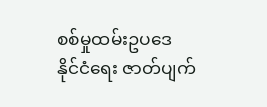စစ်မှုထမ်းဥပဒေ
နိုင်ငံရေး ဇာတ်ပျက်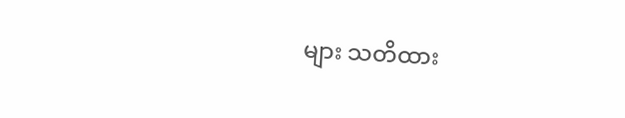များ သတိထား